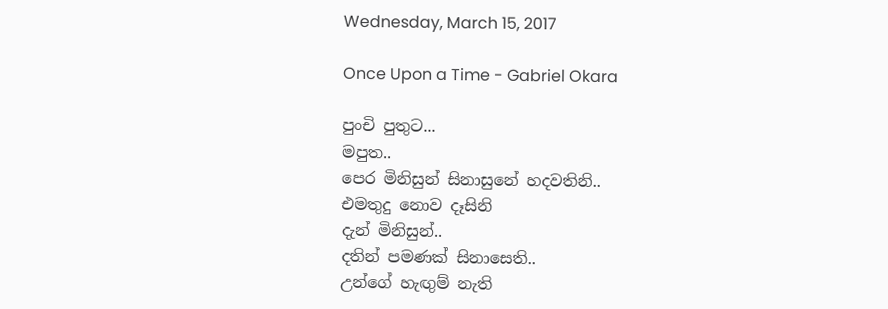Wednesday, March 15, 2017

Once Upon a Time - Gabriel Okara

පුංචි පුතුට...
මපුත..
පෙර මිනිසුන් සිනාසුනේ හදවතිනි..
එමතුදු නොව දෑසිනි
දැන් මිනිසුන්..
දතින් පමණක් සිනාසෙති..
උන්‍‍ගේ හැඟුම් නැති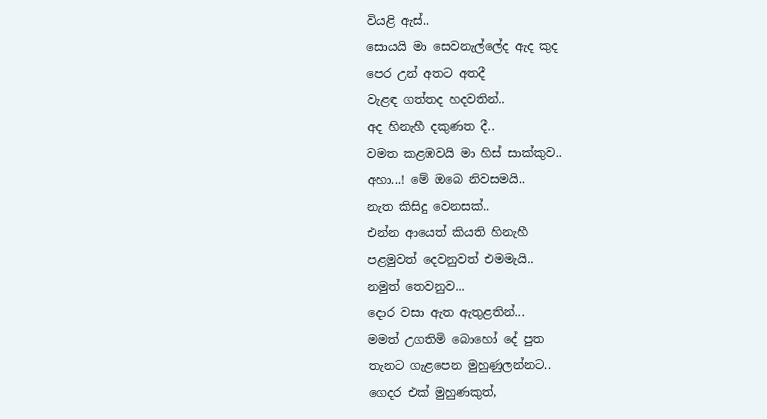වියළි ඇස්..
සොයයි මා සෙවනැල්ලේද ඇද කුද
පෙර උන් අතට අතදී
වැළඳ ගත්තද හදවතින්..
අද හිනැහී දකුණත දී..
වමත කළඹවයි මා හිස් සාක්කුව..
අහා...! මේ ඔබෙ නිවසමයි..
නැත කිසිදු වෙනසක්..
එන්න ආයෙත් කියති හිනැහී
පළමුවත් දෙවනුවත් එමමැයි..
නමුත් තෙවනුව...
දොර වසා ඇත ඇතුළතින්...
මමත් උගතිමි බොහෝ දේ පුත
තැනට ගැළපෙන මුහුණුලන්නට..
ගෙදර එක් මුහුණකුත්,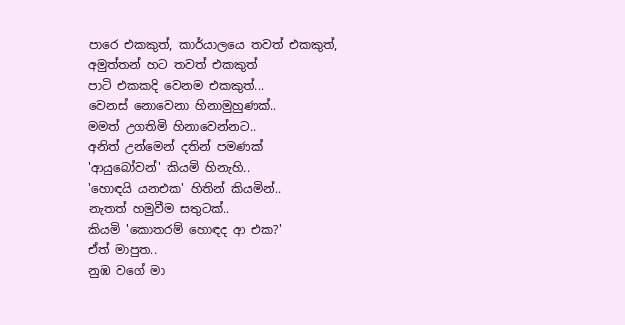පාරෙ එකකුත්, කාර්යාලයෙ තවත් එකකුත්,
අමුත්තන් හට තවත් එකකුත්
පාටි එකකදි වෙනම එකකුත්...
වෙනස් නොවෙනා හිනාමුහුණක්..
මමත් උගතිමි හිනාවෙන්නට..
අනිත් උන්මෙන් දතින් පමණක්
'ආයුබෝවන්' කියමි හිනැහි..
'හොඳයි යනඑක' හිතින් කියමින්..
නැතත් හමුවීම සතුටක්..
කියමි 'කොතරම් හොඳද ආ එක?'
ඒත් මාපුත..
නුඹ වගේ මා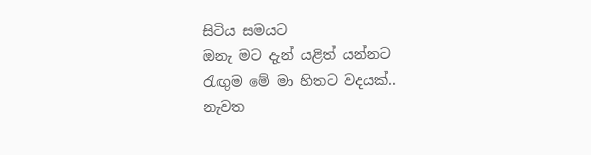සිටිය සමයට
ඔනැ මට දැන් යළිත් යන්නට
රැඟුම මේ මා හිතට වදයක්..
නැවත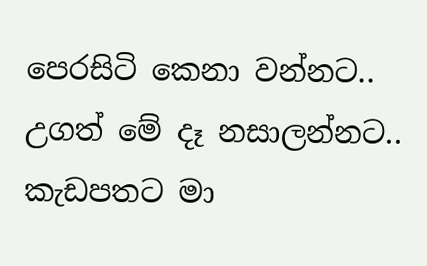පෙරසිටි කෙනා වන්නට..
උගත් මේ දෑ නසාලන්නට..
කැඩපතට මා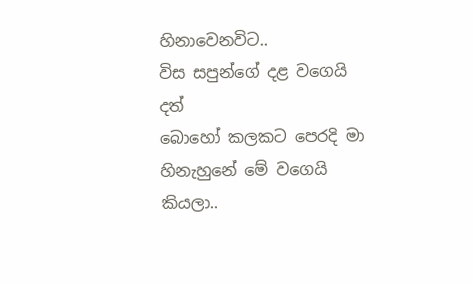හිනාවෙනවිට..
විස සපුන්ගේ දළ වගෙයි දත්
බොහෝ කලකට පෙරදි මා
හිනැහුනේ මේ වගෙයි කියලා..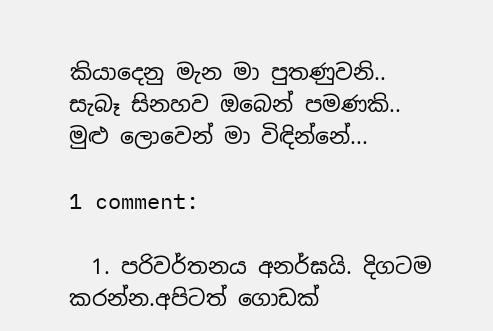කියාදෙනු මැන මා පුතණුවනි..
සැබෑ සිනහව ඔබෙන් පමණකි..
මුළු ලොවෙන් මා විඳින්නේ...

1 comment:

  1. පරිවර්තනය අනර්ඝයි. දිගටම කරන්න.අපිටත් ගොඩක්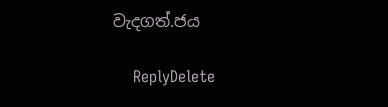වැදගත්.ජය

    ReplyDelete